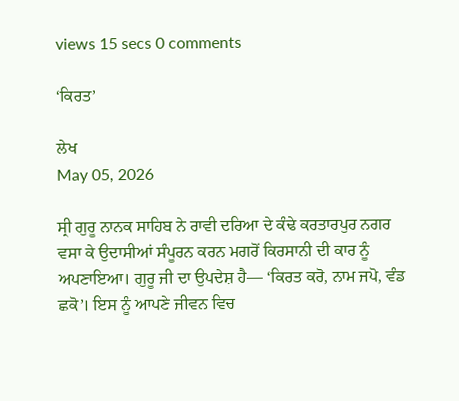views 15 secs 0 comments

‘ਕਿਰਤ’

ਲੇਖ
May 05, 2026

ਸ੍ਰੀ ਗੁਰੂ ਨਾਨਕ ਸਾਹਿਬ ਨੇ ਰਾਵੀ ਦਰਿਆ ਦੇ ਕੰਢੇ ਕਰਤਾਰਪੁਰ ਨਗਰ ਵਸਾ ਕੇ ਉਦਾਸੀਆਂ ਸੰਪੂਰਨ ਕਰਨ ਮਗਰੋਂ ਕਿਰਸਾਨੀ ਦੀ ਕਾਰ ਨੂੰ ਅਪਣਾਇਆ। ਗੁਰੂ ਜੀ ਦਾ ਉਪਦੇਸ਼ ਹੈ— ‘ਕਿਰਤ ਕਰੋ, ਨਾਮ ਜਪੋ, ਵੰਡ ਛਕੋ’। ਇਸ ਨੂੰ ਆਪਣੇ ਜੀਵਨ ਵਿਚ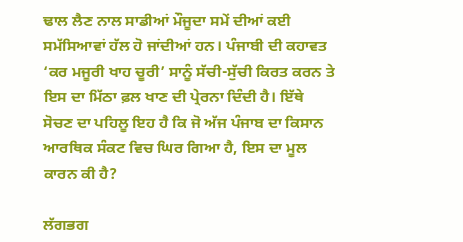ਢਾਲ ਲੈਣ ਨਾਲ ਸਾਡੀਆਂ ਮੌਜੂਦਾ ਸਮੇਂ ਦੀਆਂ ਕਈ ਸਮੱਸਿਆਵਾਂ ਹੱਲ ਹੋ ਜਾਂਦੀਆਂ ਹਨ। ਪੰਜਾਬੀ ਦੀ ਕਹਾਵਤ ‘ਕਰ ਮਜੂਰੀ ਖਾਹ ਚੂਰੀ’ ਸਾਨੂੰ ਸੱਚੀ-ਸੁੱਚੀ ਕਿਰਤ ਕਰਨ ਤੇ ਇਸ ਦਾ ਮਿੱਠਾ ਫ਼ਲ ਖਾਣ ਦੀ ਪ੍ਰੇਰਨਾ ਦਿੰਦੀ ਹੈ। ਇੱਥੇ ਸੋਚਣ ਦਾ ਪਹਿਲੂ ਇਹ ਹੈ ਕਿ ਜੋ ਅੱਜ ਪੰਜਾਬ ਦਾ ਕਿਸਾਨ ਆਰਥਿਕ ਸੰਕਟ ਵਿਚ ਘਿਰ ਗਿਆ ਹੈ, ਇਸ ਦਾ ਮੂਲ ਕਾਰਨ ਕੀ ਹੈ?

ਲੱਗਭਗ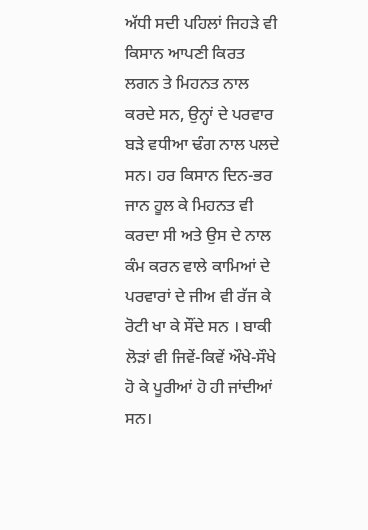ਅੱਧੀ ਸਦੀ ਪਹਿਲਾਂ ਜਿਹੜੇ ਵੀ ਕਿਸਾਨ ਆਪਣੀ ਕਿਰਤ ਲਗਨ ਤੇ ਮਿਹਨਤ ਨਾਲ ਕਰਦੇ ਸਨ, ਉਨ੍ਹਾਂ ਦੇ ਪਰਵਾਰ ਬੜੇ ਵਧੀਆ ਢੰਗ ਨਾਲ ਪਲਦੇ ਸਨ। ਹਰ ਕਿਸਾਨ ਦਿਨ-ਭਰ ਜਾਨ ਹੂਲ ਕੇ ਮਿਹਨਤ ਵੀ ਕਰਦਾ ਸੀ ਅਤੇ ਉਸ ਦੇ ਨਾਲ ਕੰਮ ਕਰਨ ਵਾਲੇ ਕਾਮਿਆਂ ਦੇ ਪਰਵਾਰਾਂ ਦੇ ਜੀਅ ਵੀ ਰੱਜ ਕੇ ਰੋਟੀ ਖਾ ਕੇ ਸੌਂਦੇ ਸਨ । ਬਾਕੀ ਲੋੜਾਂ ਵੀ ਜਿਵੇਂ-ਕਿਵੇਂ ਔਖੇ-ਸੌਖੇ ਹੋ ਕੇ ਪੂਰੀਆਂ ਹੋ ਹੀ ਜਾਂਦੀਆਂ ਸਨ।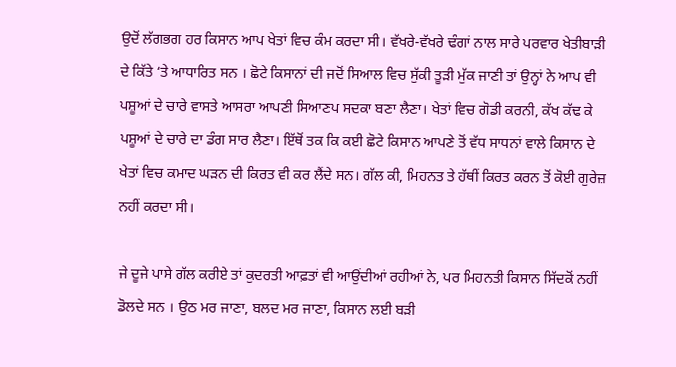ਉਦੋਂ ਲੱਗਭਗ ਹਰ ਕਿਸਾਨ ਆਪ ਖੇਤਾਂ ਵਿਚ ਕੰਮ ਕਰਦਾ ਸੀ। ਵੱਖਰੇ-ਵੱਖਰੇ ਢੰਗਾਂ ਨਾਲ ਸਾਰੇ ਪਰਵਾਰ ਖੇਤੀਬਾੜੀ ਦੇ ਕਿੱਤੇ ‘ਤੇ ਆਧਾਰਿਤ ਸਨ । ਛੋਟੇ ਕਿਸਾਨਾਂ ਦੀ ਜਦੋਂ ਸਿਆਲ ਵਿਚ ਸੁੱਕੀ ਤੂੜੀ ਮੁੱਕ ਜਾਣੀ ਤਾਂ ਉਨ੍ਹਾਂ ਨੇ ਆਪ ਵੀ ਪਸ਼ੂਆਂ ਦੇ ਚਾਰੇ ਵਾਸਤੇ ਆਸਰਾ ਆਪਣੀ ਸਿਆਣਪ ਸਦਕਾ ਬਣਾ ਲੈਣਾ। ਖੇਤਾਂ ਵਿਚ ਗੋਡੀ ਕਰਨੀ, ਕੱਖ ਕੱਢ ਕੇ ਪਸ਼ੂਆਂ ਦੇ ਚਾਰੇ ਦਾ ਡੰਗ ਸਾਰ ਲੈਣਾ। ਇੱਥੋਂ ਤਕ ਕਿ ਕਈ ਛੋਟੇ ਕਿਸਾਨ ਆਪਣੇ ਤੋਂ ਵੱਧ ਸਾਧਨਾਂ ਵਾਲੇ ਕਿਸਾਨ ਦੇ ਖੇਤਾਂ ਵਿਚ ਕਮਾਦ ਘੜਨ ਦੀ ਕਿਰਤ ਵੀ ਕਰ ਲੈਂਦੇ ਸਨ। ਗੱਲ ਕੀ, ਮਿਹਨਤ ਤੇ ਹੱਥੀਂ ਕਿਰਤ ਕਰਨ ਤੋਂ ਕੋਈ ਗੁਰੇਜ਼ ਨਹੀਂ ਕਰਦਾ ਸੀ।

ਜੇ ਦੂਜੇ ਪਾਸੇ ਗੱਲ ਕਰੀਏ ਤਾਂ ਕੁਦਰਤੀ ਆਫ਼ਤਾਂ ਵੀ ਆਉਂਦੀਆਂ ਰਹੀਆਂ ਨੇ, ਪਰ ਮਿਹਨਤੀ ਕਿਸਾਨ ਸਿੱਦਕੋਂ ਨਹੀਂ ਡੋਲਦੇ ਸਨ । ਉਠ ਮਰ ਜਾਣਾ, ਬਲਦ ਮਰ ਜਾਣਾ, ਕਿਸਾਨ ਲਈ ਬੜੀ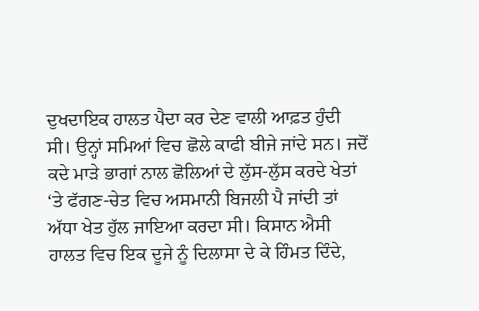ਦੁਖਦਾਇਕ ਹਾਲਤ ਪੈਦਾ ਕਰ ਦੇਣ ਵਾਲੀ ਆਫ਼ਤ ਹੁੰਦੀ ਸੀ। ਉਨ੍ਹਾਂ ਸਮਿਆਂ ਵਿਚ ਛੋਲੇ ਕਾਫੀ ਬੀਜੇ ਜਾਂਦੇ ਸਨ। ਜਦੋਂ ਕਦੇ ਮਾੜੇ ਭਾਗਾਂ ਨਾਲ ਛੋਲਿਆਂ ਦੇ ਲੁੱਸ-ਲੁੱਸ ਕਰਦੇ ਖੇਤਾਂ ‘ਤੇ ਫੱਗਣ-ਚੇਤ ਵਿਚ ਅਸਮਾਨੀ ਬਿਜਲੀ ਪੈ ਜਾਂਦੀ ਤਾਂ ਅੱਧਾ ਖੇਤ ਹੁੱਲ ਜਾਇਆ ਕਰਦਾ ਸੀ। ਕਿਸਾਨ ਐਸੀ ਹਾਲਤ ਵਿਚ ਇਕ ਦੂਜੇ ਨੂੰ ਦਿਲਾਸਾ ਦੇ ਕੇ ਹਿੰਮਤ ਦਿੰਦੇ,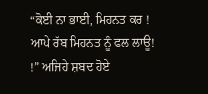“ਕੋਈ ਨਾ ਭਾਈ, ਮਿਹਨਤ ਕਰ ! ਆਪੇ ਰੱਬ ਮਿਹਨਤ ਨੂੰ ਫਲ ਲਾਊ! !” ਅਜਿਹੇ ਸ਼ਬਦ ਹੋਏ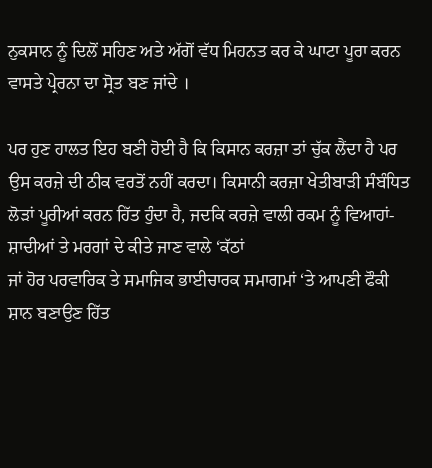ਨੁਕਸਾਨ ਨੂੰ ਦਿਲੋਂ ਸਹਿਣ ਅਤੇ ਅੱਗੋਂ ਵੱਧ ਮਿਹਨਤ ਕਰ ਕੇ ਘਾਟਾ ਪੂਰਾ ਕਰਨ ਵਾਸਤੇ ਪ੍ਰੇਰਨਾ ਦਾ ਸ੍ਰੋਤ ਬਣ ਜਾਂਦੇ ।

ਪਰ ਹੁਣ ਹਾਲਤ ਇਹ ਬਣੀ ਹੋਈ ਹੈ ਕਿ ਕਿਸਾਨ ਕਰਜ਼ਾ ਤਾਂ ਚੁੱਕ ਲੈਂਦਾ ਹੈ ਪਰ ਉਸ ਕਰਜ਼ੇ ਦੀ ਠੀਕ ਵਰਤੋਂ ਨਹੀਂ ਕਰਦਾ। ਕਿਸਾਨੀ ਕਰਜ਼ਾ ਖੇਤੀਬਾੜੀ ਸੰਬੰਧਿਤ ਲੋੜਾਂ ਪੂਰੀਆਂ ਕਰਨ ਹਿੱਤ ਹੁੰਦਾ ਹੈ, ਜਦਕਿ ਕਰਜ਼ੇ ਵਾਲੀ ਰਕਮ ਨੂੰ ਵਿਆਹਾਂ-ਸ਼ਾਦੀਆਂ ਤੇ ਮਰਗਾਂ ਦੇ ਕੀਤੇ ਜਾਣ ਵਾਲੇ ‘ਕੱਠਾਂ
ਜਾਂ ਹੋਰ ਪਰਵਾਰਿਕ ਤੇ ਸਮਾਜਿਕ ਭਾਈਚਾਰਕ ਸਮਾਗਮਾਂ ‘ਤੇ ਆਪਣੀ ਫੌਕੀ ਸ਼ਾਨ ਬਣਾਉਣ ਹਿੱਤ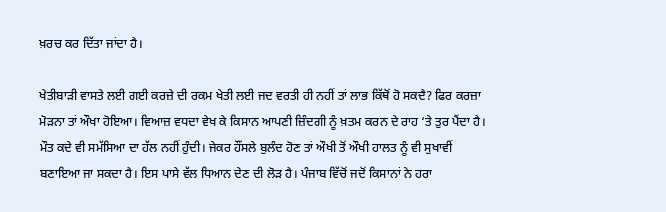ਖ਼ਰਚ ਕਰ ਦਿੱਤਾ ਜਾਂਦਾ ਹੈ।

ਖੇਤੀਬਾੜੀ ਵਾਸਤੇ ਲਈ ਗਈ ਕਰਜ਼ੇ ਦੀ ਰਕਮ ਖੇਤੀ ਲਈ ਜਦ ਵਰਤੀ ਹੀ ਨਹੀਂ ਤਾਂ ਲਾਭ ਕਿੱਥੋਂ ਹੋ ਸਕਦੈ? ਫਿਰ ਕਰਜ਼ਾ ਮੋੜਨਾ ਤਾਂ ਔਖਾ ਹੋਇਆ। ਵਿਆਜ਼ ਵਧਦਾ ਵੇਖ ਕੇ ਕਿਸਾਨ ਆਪਣੀ ਜ਼ਿੰਦਗੀ ਨੂੰ ਖ਼ਤਮ ਕਰਨ ਦੇ ਰਾਹ ‘ਤੇ ਤੁਰ ਪੈਂਦਾ ਹੈ। ਮੌਤ ਕਦੇ ਵੀ ਸਮੱਸਿਆ ਦਾ ਹੱਲ ਨਹੀਂ ਹੁੰਦੀ। ਜੇਕਰ ਹੌਂਸਲੇ ਬੁਲੰਦ ਹੋਣ ਤਾਂ ਔਖੀ ਤੋਂ ਔਖੀ ਹਾਲਤ ਨੂੰ ਵੀ ਸੁਖਾਵੀਂ ਬਣਾਇਆ ਜਾ ਸਕਦਾ ਹੈ। ਇਸ ਪਾਸੇ ਵੱਲ ਧਿਆਨ ਦੇਣ ਦੀ ਲੋੜ ਹੈ। ਪੰਜਾਬ ਵਿੱਚੋਂ ਜਦੋਂ ਕਿਸਾਨਾਂ ਨੇ ਹਰਾ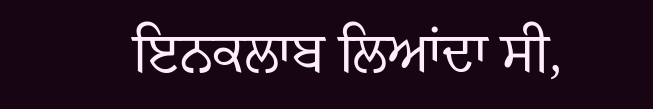ਇਨਕਲਾਬ ਲਿਆਂਦਾ ਸੀ,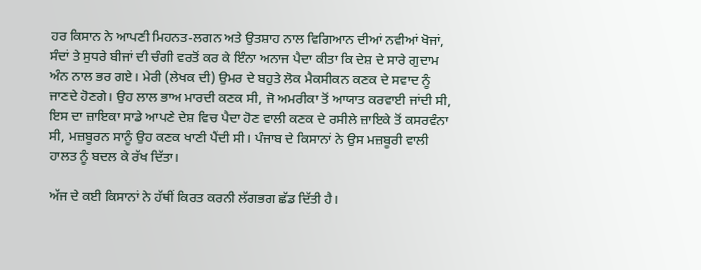ਹਰ ਕਿਸਾਨ ਨੇ ਆਪਣੀ ਮਿਹਨਤ-ਲਗਨ ਅਤੇ ਉਤਸ਼ਾਹ ਨਾਲ ਵਿਗਿਆਨ ਦੀਆਂ ਨਵੀਆਂ ਖੋਜਾਂ, ਸੰਦਾਂ ਤੇ ਸੁਧਰੇ ਬੀਜਾਂ ਦੀ ਚੰਗੀ ਵਰਤੋਂ ਕਰ ਕੇ ਇੰਨਾ ਅਨਾਜ ਪੈਦਾ ਕੀਤਾ ਕਿ ਦੇਸ਼ ਦੇ ਸਾਰੇ ਗੁਦਾਮ ਅੰਨ ਨਾਲ ਭਰ ਗਏ। ਮੇਰੀ (ਲੇਖਕ ਦੀ) ਉਮਰ ਦੇ ਬਹੁਤੇ ਲੋਕ ਮੈਕਸੀਕਨ ਕਣਕ ਦੇ ਸਵਾਦ ਨੂੰ ਜਾਣਦੇ ਹੋਣਗੇ। ਉਹ ਲਾਲ ਭਾਅ ਮਾਰਦੀ ਕਣਕ ਸੀ, ਜੋ ਅਮਰੀਕਾ ਤੋਂ ਆਯਾਤ ਕਰਵਾਈ ਜਾਂਦੀ ਸੀ, ਇਸ ਦਾ ਜ਼ਾਇਕਾ ਸਾਡੇ ਆਪਣੇ ਦੇਸ਼ ਵਿਚ ਪੈਦਾ ਹੋਣ ਵਾਲੀ ਕਣਕ ਦੇ ਰਸੀਲੇ ਜ਼ਾਇਕੇ ਤੋਂ ਕਸਰਵੰਨਾ ਸੀ, ਮਜ਼ਬੂਰਨ ਸਾਨੂੰ ਉਹ ਕਣਕ ਖਾਣੀ ਪੈਂਦੀ ਸੀ। ਪੰਜਾਬ ਦੇ ਕਿਸਾਨਾਂ ਨੇ ਉਸ ਮਜ਼ਬੂਰੀ ਵਾਲੀ ਹਾਲਤ ਨੂੰ ਬਦਲ ਕੇ ਰੱਖ ਦਿੱਤਾ।

ਅੱਜ ਦੇ ਕਈ ਕਿਸਾਨਾਂ ਨੇ ਹੱਥੀਂ ਕਿਰਤ ਕਰਨੀ ਲੱਗਭਗ ਛੱਡ ਦਿੱਤੀ ਹੈ।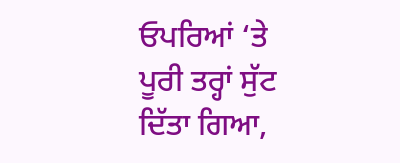ਓਪਰਿਆਂ ‘ਤੇ ਪੂਰੀ ਤਰ੍ਹਾਂ ਸੁੱਟ ਦਿੱਤਾ ਗਿਆ,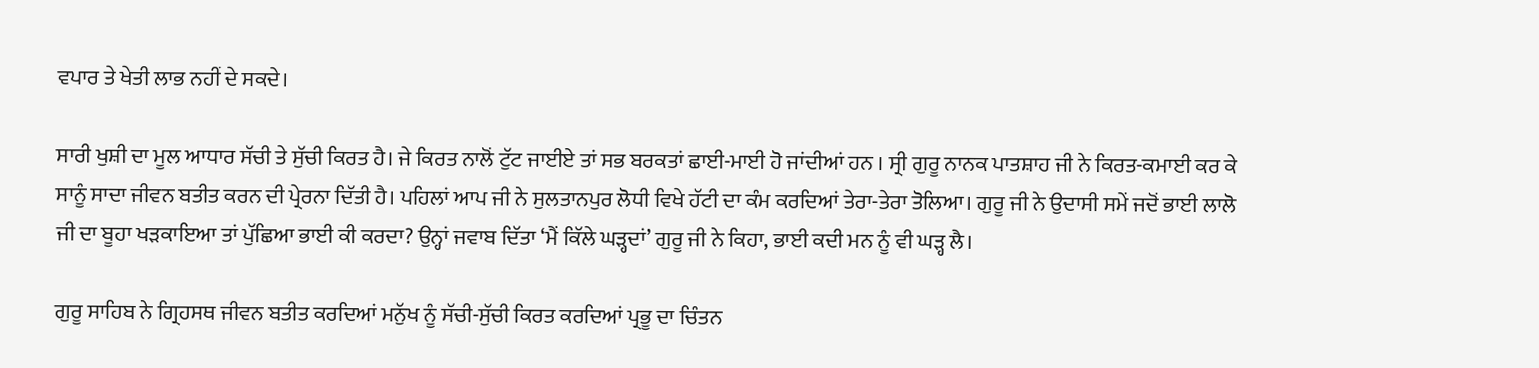ਵਪਾਰ ਤੇ ਖੇਤੀ ਲਾਭ ਨਹੀਂ ਦੇ ਸਕਦੇ।

ਸਾਰੀ ਖੁਸ਼ੀ ਦਾ ਮੂਲ ਆਧਾਰ ਸੱਚੀ ਤੇ ਸੁੱਚੀ ਕਿਰਤ ਹੈ। ਜੇ ਕਿਰਤ ਨਾਲੋਂ ਟੁੱਟ ਜਾਈਏ ਤਾਂ ਸਭ ਬਰਕਤਾਂ ਛਾਈ-ਮਾਈ ਹੋ ਜਾਂਦੀਆਂ ਹਨ । ਸ੍ਰੀ ਗੁਰੂ ਨਾਨਕ ਪਾਤਸ਼ਾਹ ਜੀ ਨੇ ਕਿਰਤ-ਕਮਾਈ ਕਰ ਕੇ ਸਾਨੂੰ ਸਾਦਾ ਜੀਵਨ ਬਤੀਤ ਕਰਨ ਦੀ ਪ੍ਰੇਰਨਾ ਦਿੱਤੀ ਹੈ। ਪਹਿਲਾਂ ਆਪ ਜੀ ਨੇ ਸੁਲਤਾਨਪੁਰ ਲੋਧੀ ਵਿਖੇ ਹੱਟੀ ਦਾ ਕੰਮ ਕਰਦਿਆਂ ਤੇਰਾ-ਤੇਰਾ ਤੋਲਿਆ। ਗੁਰੂ ਜੀ ਨੇ ਉਦਾਸੀ ਸਮੇਂ ਜਦੋਂ ਭਾਈ ਲਾਲੋ ਜੀ ਦਾ ਬੂਹਾ ਖੜਕਾਇਆ ਤਾਂ ਪੁੱਛਿਆ ਭਾਈ ਕੀ ਕਰਦਾ? ਉਨ੍ਹਾਂ ਜਵਾਬ ਦਿੱਤਾ ‘ਮੈਂ ਕਿੱਲੇ ਘੜ੍ਹਦਾਂ’ ਗੁਰੂ ਜੀ ਨੇ ਕਿਹਾ, ਭਾਈ ਕਦੀ ਮਨ ਨੂੰ ਵੀ ਘੜ੍ਹ ਲੈ।

ਗੁਰੂ ਸਾਹਿਬ ਨੇ ਗ੍ਰਿਹਸਥ ਜੀਵਨ ਬਤੀਤ ਕਰਦਿਆਂ ਮਨੁੱਖ ਨੂੰ ਸੱਚੀ-ਸੁੱਚੀ ਕਿਰਤ ਕਰਦਿਆਂ ਪ੍ਰਭੂ ਦਾ ਚਿੰਤਨ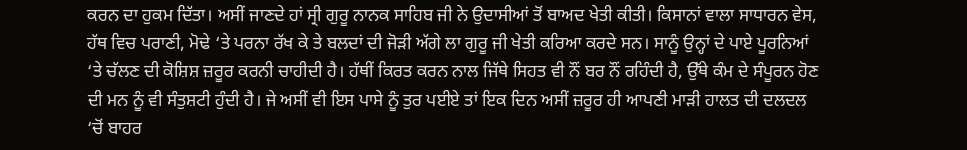ਕਰਨ ਦਾ ਹੁਕਮ ਦਿੱਤਾ। ਅਸੀਂ ਜਾਣਦੇ ਹਾਂ ਸ੍ਰੀ ਗੁਰੂ ਨਾਨਕ ਸਾਹਿਬ ਜੀ ਨੇ ਉਦਾਸੀਆਂ ਤੋਂ ਬਾਅਦ ਖੇਤੀ ਕੀਤੀ। ਕਿਸਾਨਾਂ ਵਾਲਾ ਸਾਧਾਰਨ ਵੇਸ, ਹੱਥ ਵਿਚ ਪਰਾਣੀ, ਮੋਢੇ ‘ਤੇ ਪਰਨਾ ਰੱਖ ਕੇ ਤੇ ਬਲਦਾਂ ਦੀ ਜੋੜੀ ਅੱਗੇ ਲਾ ਗੁਰੂ ਜੀ ਖੇਤੀ ਕਰਿਆ ਕਰਦੇ ਸਨ। ਸਾਨੂੰ ਉਨ੍ਹਾਂ ਦੇ ਪਾਏ ਪੂਰਨਿਆਂ ‘ਤੇ ਚੱਲਣ ਦੀ ਕੋਸ਼ਿਸ਼ ਜ਼ਰੂਰ ਕਰਨੀ ਚਾਹੀਦੀ ਹੈ। ਹੱਥੀਂ ਕਿਰਤ ਕਰਨ ਨਾਲ ਜਿੱਥੇ ਸਿਹਤ ਵੀ ਨੌਂ ਬਰ ਨੌਂ ਰਹਿੰਦੀ ਹੈ, ਉੱਥੇ ਕੰਮ ਦੇ ਸੰਪੂਰਨ ਹੋਣ ਦੀ ਮਨ ਨੂੰ ਵੀ ਸੰਤੁਸ਼ਟੀ ਹੁੰਦੀ ਹੈ। ਜੇ ਅਸੀਂ ਵੀ ਇਸ ਪਾਸੇ ਨੂੰ ਤੁਰ ਪਈਏ ਤਾਂ ਇਕ ਦਿਨ ਅਸੀਂ ਜ਼ਰੂਰ ਹੀ ਆਪਣੀ ਮਾੜੀ ਹਾਲਤ ਦੀ ਦਲਦਲ ‘ਚੋਂ ਬਾਹਰ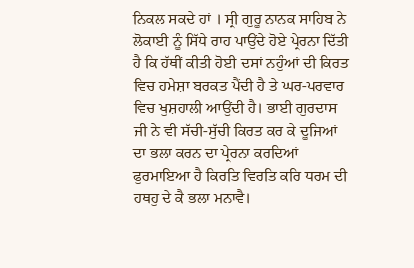ਨਿਕਲ ਸਕਦੇ ਹਾਂ । ਸ੍ਰੀ ਗੁਰੂ ਨਾਨਕ ਸਾਹਿਬ ਨੇ ਲੋਕਾਈ ਨੂੰ ਸਿੱਧੇ ਰਾਹ ਪਾਉਂਦੇ ਹੋਏ ਪ੍ਰੇਰਨਾ ਦਿੱਤੀ ਹੈ ਕਿ ਹੱਥੀਂ ਕੀਤੀ ਹੋਈ ਦਸਾਂ ਨਹੁੰਆਂ ਦੀ ਕਿਰਤ ਵਿਚ ਹਮੇਸ਼ਾ ਬਰਕਤ ਪੈਂਦੀ ਹੈ ਤੇ ਘਰ-ਪਰਵਾਰ ਵਿਚ ਖੁਸ਼ਹਾਲੀ ਆਉਂਦੀ ਹੈ। ਭਾਈ ਗੁਰਦਾਸ ਜੀ ਨੇ ਵੀ ਸੱਚੀ-ਸੁੱਚੀ ਕਿਰਤ ਕਰ ਕੇ ਦੂਜਿਆਂ ਦਾ ਭਲਾ ਕਰਨ ਦਾ ਪ੍ਰੇਰਨਾ ਕਰਦਿਆਂ ਫੁਰਮਾਇਆ ਹੈ ਕਿਰਤਿ ਵਿਰਤਿ ਕਰਿ ਧਰਮ ਦੀ ਹਥਹੁ ਦੇ ਕੈ ਭਲਾ ਮਨਾਵੈ।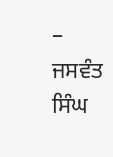– ਜਸਵੰਤ ਸਿੰਘ